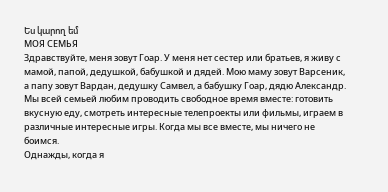Ես կարող եմ
МОЯ СЕМЬЯ
Здравствуйте, меня зовут Гоар. У меня нет сестер или братьев, я живу с мамой, папой, дедушкой, бабушкой и дядей. Мою маму зовут Варсеник, а папу зовут Вардан, дедушку Самвел, а бабушку Гоар, дядю Александр.
Мы всей семьей любим проводить свободное время вместе: готовить вкусную еду, смотреть интересные телепроекты или фильмы, играем в различные интересные игры. Когда мы все вместе, мы ничего не боимся.
Однажды, когда я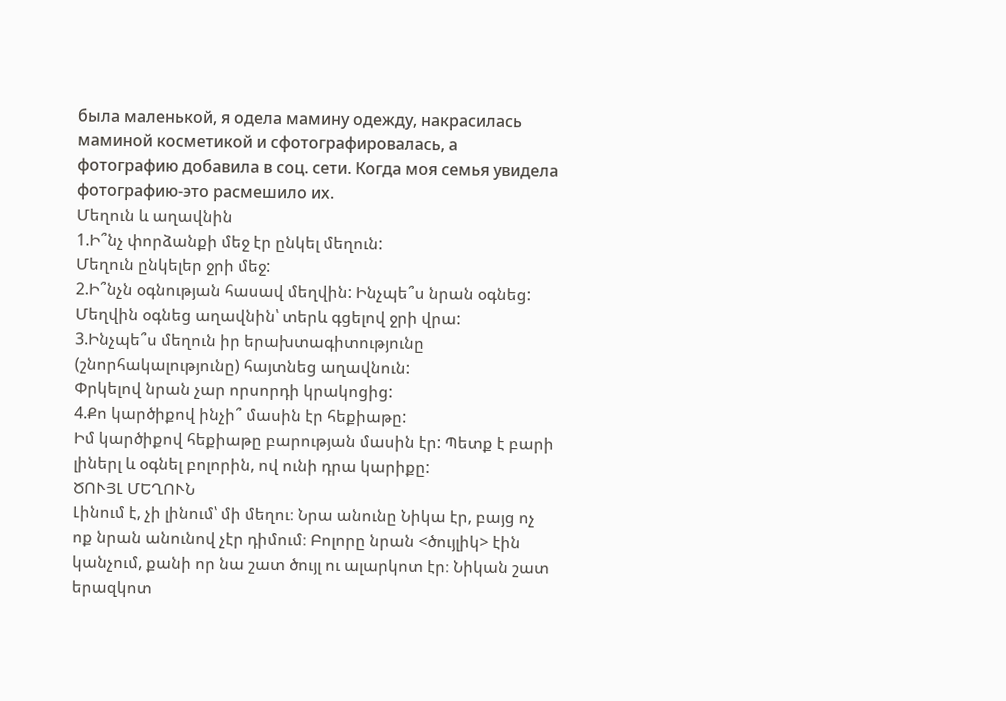была маленькой, я одела мамину одежду, накрасилась маминой косметикой и сфотографировалась, а фотографию добавила в соц. сети. Когда моя семья увидела фотографию-это расмешило их.
Մեղուն և աղավնին
1.Ի՞նչ փորձանքի մեջ էր ընկել մեղուն:
Մեղուն ընկելեր ջրի մեջ:
2.Ի՞նչն օգնության հասավ մեղվին: Ինչպե՞ս նրան օգնեց:
Մեղվին օգնեց աղավնին՝ տերև գցելով ջրի վրա:
3.Ինչպե՞ս մեղուն իր երախտագիտությունը (շնորհակալությունը) հայտնեց աղավնուն:
Փրկելով նրան չար որսորդի կրակոցից:
4.Քո կարծիքով ինչի՞ մասին էր հեքիաթը:
Իմ կարծիքով հեքիաթը բարության մասին էր: Պետք է բարի լիներլ և օգնել բոլորին, ով ունի դրա կարիքը:
ԾՈՒՅԼ ՄԵՂՈՒՆ
Լինում է, չի լինում՝ մի մեղու։ Նրա անունը Նիկա էր, բայց ոչ ոք նրան անունով չէր դիմում։ Բոլորը նրան <ծույլիկ> էին կանչում, քանի որ նա շատ ծույլ ու ալարկոտ էր։ Նիկան շատ երազկոտ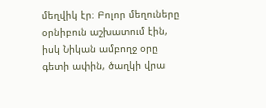մեղվիկ էր։ Բոլոր մեղուները օրնիբուն աշխատում էին, իսկ Նիկան ամբողջ օրը գետի ափին, ծաղկի վրա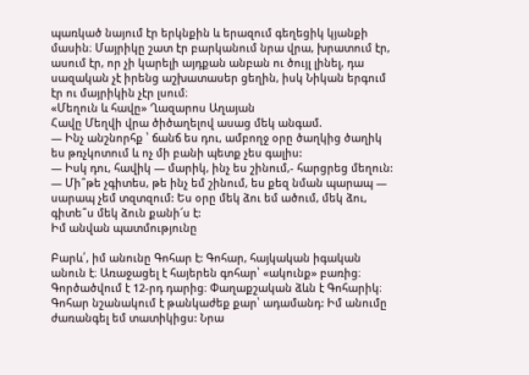պառկած նայում էր երկնքին և երազում գեղեցիկ կյանքի մասին։ Մայրիկը շատ էր բարկանում նրա վրա, խրատում էր, ասում էր, որ չի կարելի այդքան անբան ու ծույլ լինել, դա սազական չէ իրենց աշխատասեր ցեղին, իսկ Նիկան երգում էր ու մայրիկին չէր լսում։
«Մեղուն և հավը» Ղազարոս Աղայան
Հավը Մեղվի վրա ծիծաղելով ասաց մեկ անգամ.
— Ինչ անշնորհք ՝ ճանճ ես դու, ամբողջ օրը ծաղկից ծաղիկ ես թռչկոտում և ոչ մի բանի պետք չես գալիս:
— Իսկ դու, հավիկ — մարիկ, ինչ ես շինում,- հարցրեց մեղուն:
— Մի՞թե չգիտես, թե ինչ եմ շինում, ես քեզ նման պարապ — սարապ չեմ տզտզում: Ես օրը մեկ ձու եմ ածում, մեկ ձու, գիտե՞ս մեկ ձուն քանի՜ս է:
Իմ անվան պատմությունը

Բարև՛, իմ անունը Գոհար է: Գոհար, հայկական իգական անուն է։ Առաջացել է հայերեն գոհար՝ «ակունք» բառից։ Գործածվում է 12-րդ դարից։ Փաղաքշական ձևն է Գոհարիկ։ Գոհար նշանակում է թանկաժեք քար՝ ադամանդ: Իմ անումը ժառանգել եմ տատիկիցս: Նրա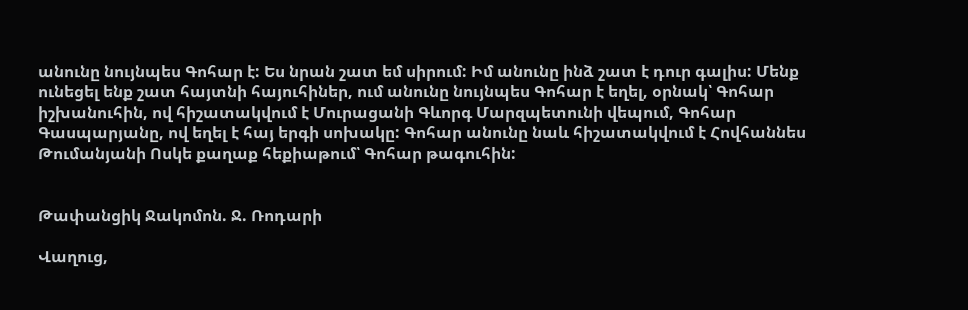անունը նույնպես Գոհար է: Ես նրան շատ եմ սիրում: Իմ անունը ինձ շատ է դուր գալիս: Մենք ունեցել ենք շատ հայտնի հայուհիներ, ում անունը նույնպես Գոհար է եղել, օրնակ՝ Գոհար իշխանուհին, ով հիշատակվում է Մուրացանի Գևորգ Մարզպետունի վեպում, Գոհար Գասպարյանը, ով եղել է հայ երգի սոխակը: Գոհար անունը նաև հիշատակվում է Հովհաննես Թումանյանի Ոսկե քաղաք հեքիաթում՝ Գոհար թագուհին:


Թափանցիկ Ջակոմոն. Ջ. Ռոդարի

Վաղուց,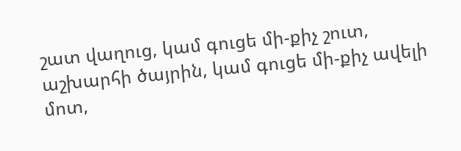շատ վաղուց, կամ գուցե մի-քիչ շուտ, աշխարհի ծայրին, կամ գուցե մի-քիչ ավելի մոտ,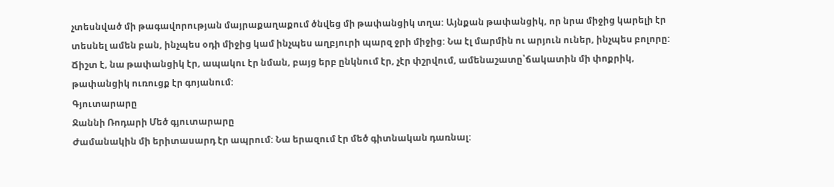չտեսնված մի թագավորության մայրաքաղաքում ծնվեց մի թափանցիկ տղա: Այնքան թափանցիկ, որ նրա միջից կարելի էր տեսնել ամեն բան, ինչպես օդի միջից կամ ինչպես աղբյուրի պարզ ջրի միջից: Նա էլ մարմին ու արյուն ուներ, ինչպես բոլորը: Ճիշտ է, նա թափանցիկ էր, ապակու էր նման, բայց երբ ընկնում էր, չէր փշրվում, ամենաշատը՝ճակատին մի փոքրիկ, թափանցիկ ուռուցք էր գոյանում:
Գյուտարարը
Ջաննի Ռոդարի Մեծ գյուտարարը
Ժամանակին մի երիտասարդ էր ապրում: Նա երազում էր մեծ գիտնական դառնալ: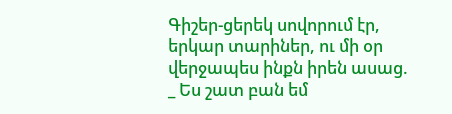Գիշեր-ցերեկ սովորում էր, երկար տարիներ, ու մի օր վերջապես ինքն իրեն ասաց.
_ Ես շատ բան եմ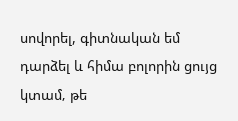սովորել, գիտնական եմ դարձել և հիմա բոլորին ցույց կտամ‚ թե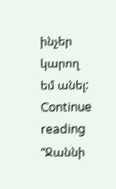ինչեր կարող եմ անել: Continue reading “Ջաննի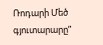Ռոդարի Մեծ գյուտարարը”